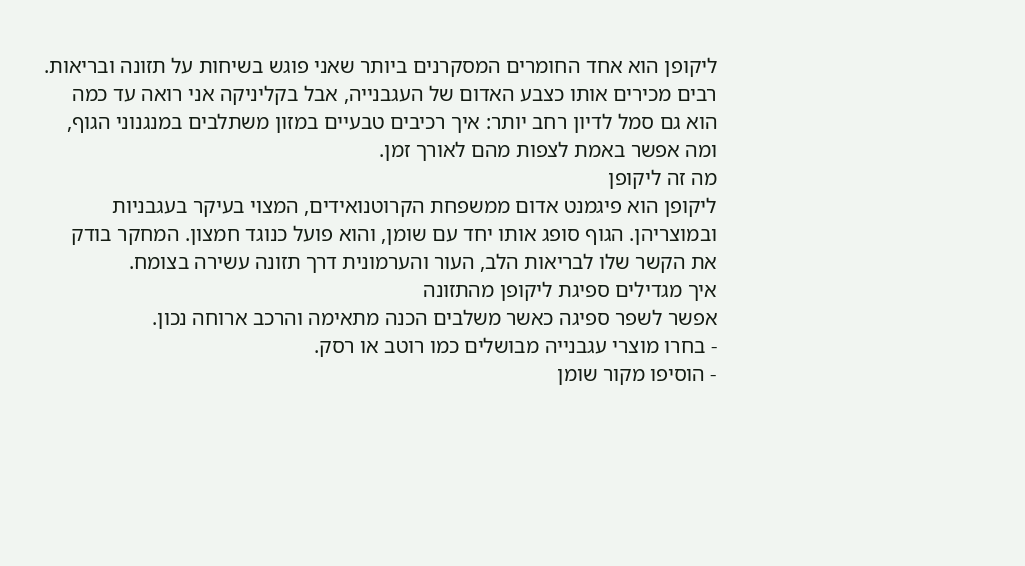ליקופן הוא אחד החומרים המסקרנים ביותר שאני פוגש בשיחות על תזונה ובריאות. רבים מכירים אותו כצבע האדום של העגבנייה, אבל בקליניקה אני רואה עד כמה הוא גם סמל לדיון רחב יותר: איך רכיבים טבעיים במזון משתלבים במנגנוני הגוף, ומה אפשר באמת לצפות מהם לאורך זמן.
מה זה ליקופן
ליקופן הוא פיגמנט אדום ממשפחת הקרוטנואידים, המצוי בעיקר בעגבניות ובמוצריהן. הגוף סופג אותו יחד עם שומן, והוא פועל כנוגד חמצון. המחקר בודק את הקשר שלו לבריאות הלב, העור והערמונית דרך תזונה עשירה בצומח.
איך מגדילים ספיגת ליקופן מהתזונה
אפשר לשפר ספיגה כאשר משלבים הכנה מתאימה והרכב ארוחה נכון.
- בחרו מוצרי עגבנייה מבושלים כמו רוטב או רסק.
- הוסיפו מקור שומן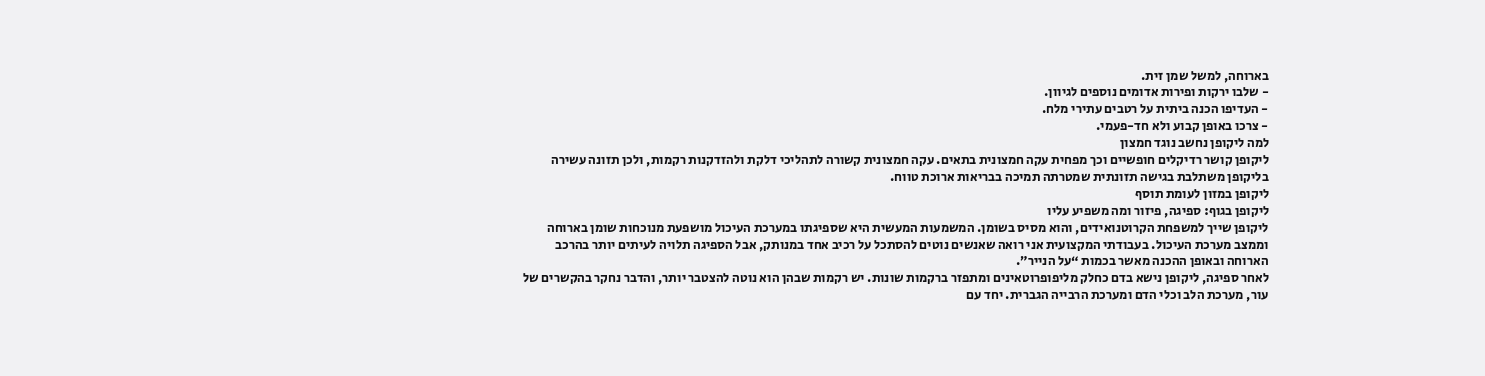בארוחה, למשל שמן זית.
- שלבו ירקות ופירות אדומים נוספים לגיוון.
- העדיפו הכנה ביתית על רטבים עתירי מלח.
- צרכו באופן קבוע ולא חד-פעמי.
למה ליקופן נחשב נוגד חמצון
ליקופן קושר רדיקלים חופשיים וכך מפחית עקה חמצונית בתאים. עקה חמצונית קשורה לתהליכי דלקת ולהזדקנות רקמות, ולכן תזונה עשירה בליקופן משתלבת בגישה תזונתית שמטרתה תמיכה בבריאות ארוכת טווח.
ליקופן במזון לעומת תוסף
ליקופן בגוף: ספיגה, פיזור ומה משפיע עליו
ליקופן שייך למשפחת הקרוטנואידים, והוא מסיס בשומן. המשמעות המעשית היא שספיגתו במערכת העיכול מושפעת מנוכחות שומן בארוחה וממצב מערכת העיכול. בעבודתי המקצועית אני רואה שאנשים נוטים להסתכל על רכיב אחד במנותק, אבל הספיגה תלויה לעיתים יותר בהרכב הארוחה ובאופן ההכנה מאשר בכמות “על הנייר”.
לאחר ספיגה, ליקופן נישא בדם כחלק מליפופרוטאינים ומתפזר ברקמות שונות. יש רקמות שבהן הוא נוטה להצטבר יותר, והדבר נחקר בהקשרים של עור, מערכת הלב וכלי הדם ומערכת הרבייה הגברית. יחד עם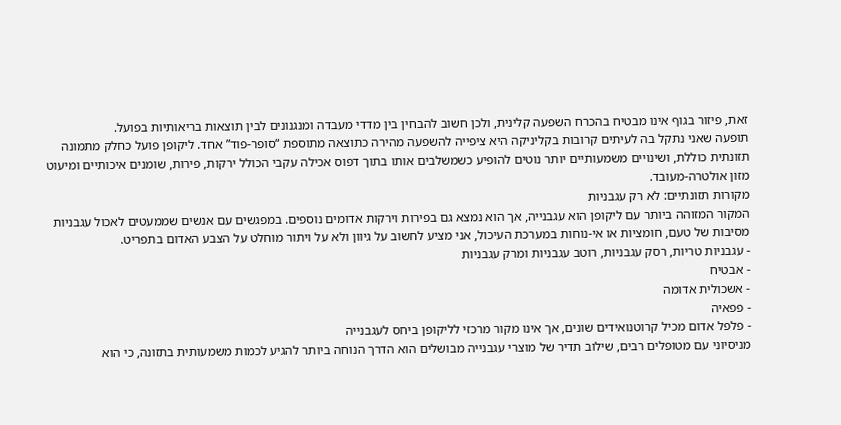זאת, פיזור בגוף אינו מבטיח בהכרח השפעה קלינית, ולכן חשוב להבחין בין מדדי מעבדה ומנגנונים לבין תוצאות בריאותיות בפועל.
תופעה שאני נתקל בה לעיתים קרובות בקליניקה היא ציפייה להשפעה מהירה כתוצאה מתוספת “סופר-פוד” אחד. ליקופן פועל כחלק מתמונה תזונתית כוללת, ושינויים משמעותיים יותר נוטים להופיע כשמשלבים אותו בתוך דפוס אכילה עקבי הכולל ירקות, פירות, שומנים איכותיים ומיעוט מזון אולטרה-מעובד.
מקורות תזונתיים: לא רק עגבניות
המקור המזוהה ביותר עם ליקופן הוא עגבנייה, אך הוא נמצא גם בפירות וירקות אדומים נוספים. במפגשים עם אנשים שממעטים לאכול עגבניות מסיבות של טעם, חומציות או אי-נוחות במערכת העיכול, אני מציע לחשוב על גיוון ולא על ויתור מוחלט על הצבע האדום בתפריט.
- עגבניות טריות, רסק עגבניות, רוטב עגבניות ומרק עגבניות
- אבטיח
- אשכולית אדומה
- פפאיה
- פלפל אדום מכיל קרוטנואידים שונים, אך אינו מקור מרכזי לליקופן ביחס לעגבנייה
מניסיוני עם מטופלים רבים, שילוב תדיר של מוצרי עגבנייה מבושלים הוא הדרך הנוחה ביותר להגיע לכמות משמעותית בתזונה, כי הוא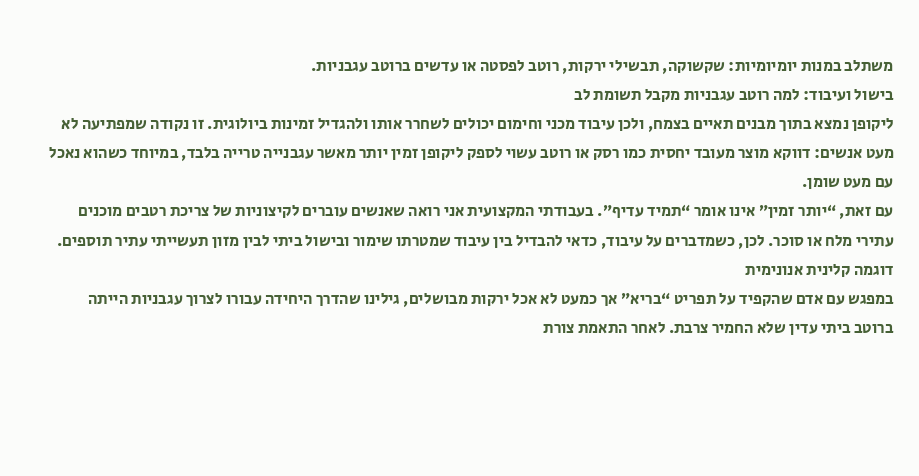משתלב במנות יומיומיות: שקשוקה, תבשילי ירקות, רוטב לפסטה או עדשים ברוטב עגבניות.
בישול ועיבוד: למה רוטב עגבניות מקבל תשומת לב
ליקופן נמצא בתוך מבנים תאיים בצמח, ולכן עיבוד מכני וחימום יכולים לשחרר אותו ולהגדיל זמינות ביולוגית. זו נקודה שמפתיעה לא מעט אנשים: דווקא מוצר מעובד יחסית כמו רסק או רוטב עשוי לספק ליקופן זמין יותר מאשר עגבנייה טרייה בלבד, במיוחד כשהוא נאכל עם מעט שומן.
עם זאת, “יותר זמין” אינו אומר “תמיד עדיף”. בעבודתי המקצועית אני רואה שאנשים עוברים לקיצוניות של צריכת רטבים מוכנים עתירי מלח או סוכר. לכן, כשמדברים על עיבוד, כדאי להבדיל בין עיבוד שמטרתו שימור ובישול ביתי לבין מזון תעשייתי עתיר תוספים.
דוגמה קלינית אנונימית
במפגש עם אדם שהקפיד על תפריט “בריא” אך כמעט לא אכל ירקות מבושלים, גילינו שהדרך היחידה עבורו לצרוך עגבניות הייתה ברוטב ביתי עדין שלא החמיר צרבת. לאחר התאמת צורת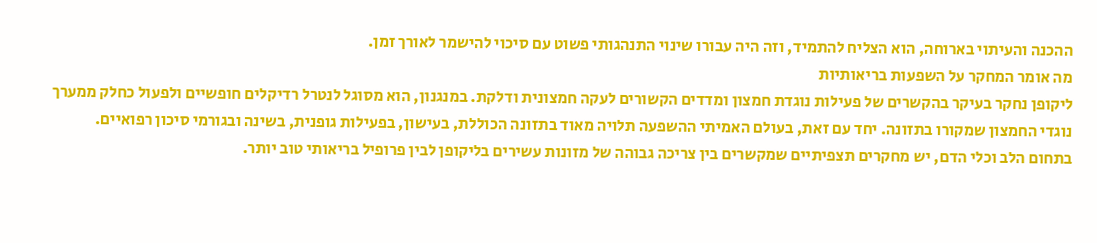ההכנה והעיתוי בארוחה, הוא הצליח להתמיד, וזה היה עבורו שינוי התנהגותי פשוט עם סיכוי להישמר לאורך זמן.
מה אומר המחקר על השפעות בריאותיות
ליקופן נחקר בעיקר בהקשרים של פעילות נוגדת חמצון ומדדים הקשורים לעקה חמצונית ודלקת. במנגנון, הוא מסוגל לנטרל רדיקלים חופשיים ולפעול כחלק ממערך נוגדי החמצון שמקורו בתזונה. יחד עם זאת, בעולם האמיתי ההשפעה תלויה מאוד בתזונה הכוללת, בעישון, בפעילות גופנית, בשינה ובגורמי סיכון רפואיים.
בתחום הלב וכלי הדם, יש מחקרים תצפיתיים שמקשרים בין צריכה גבוהה של מזונות עשירים בליקופן לבין פרופיל בריאותי טוב יותר.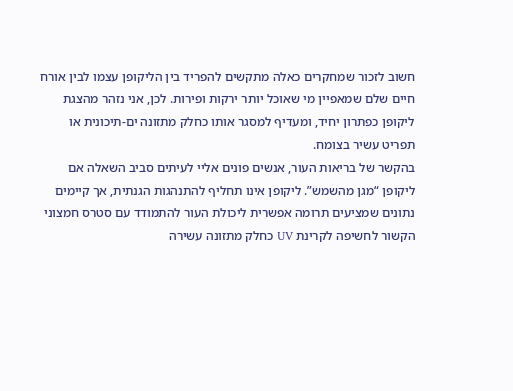חשוב לזכור שמחקרים כאלה מתקשים להפריד בין הליקופן עצמו לבין אורח חיים שלם שמאפיין מי שאוכל יותר ירקות ופירות. לכן, אני נזהר מהצגת ליקופן כפתרון יחיד, ומעדיף למסגר אותו כחלק מתזונה ים-תיכונית או תפריט עשיר בצומח.
בהקשר של בריאות העור, אנשים פונים אליי לעיתים סביב השאלה אם ליקופן “מגן מהשמש”. ליקופן אינו תחליף להתנהגות הגנתית, אך קיימים נתונים שמציעים תרומה אפשרית ליכולת העור להתמודד עם סטרס חמצוני הקשור לחשיפה לקרינת UV כחלק מתזונה עשירה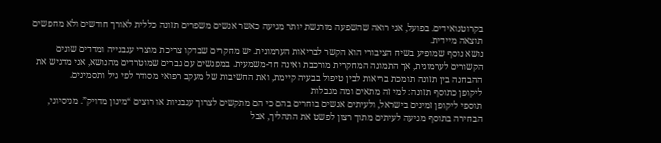בקרוטנואידים. בפועל, אני רואה שהשפעה מורגשת יותר מגיעה כאשר אנשים משפרים תזונה כללית לאורך חודשים ולא מחפשים תוצאה מיידית.
נושא נוסף שמופיע בשיח הציבורי הוא הקשר לבריאות הערמונית. יש מחקרים שבדקו צריכת מוצרי עגבנייה ומדדים שונים הקשורים לערמונית, אך התמונה המחקרית מורכבת ואינה חד-משמעית. במפגשים עם גברים שמוטרדים מהנושא, אני מדגיש את ההבחנה בין תזונה תומכת בריאות לבין טיפול בבעיה קיימת, ואת החשיבות של מעקב רפואי מסודר לפי גיל ותסמינים.
ליקופן כתוסף תזונה: למי זה מתאים ומה מגבלות
תוספי ליקופן זמינים בישראל, ולעיתים אנשים בוחרים בהם כי הם מתקשים לצרוך עגבניות או רוצים “מינון מדויק”. מניסיוני, הבחירה בתוסף מגיעה לעיתים מתוך רצון לפשט את התהליך, אבל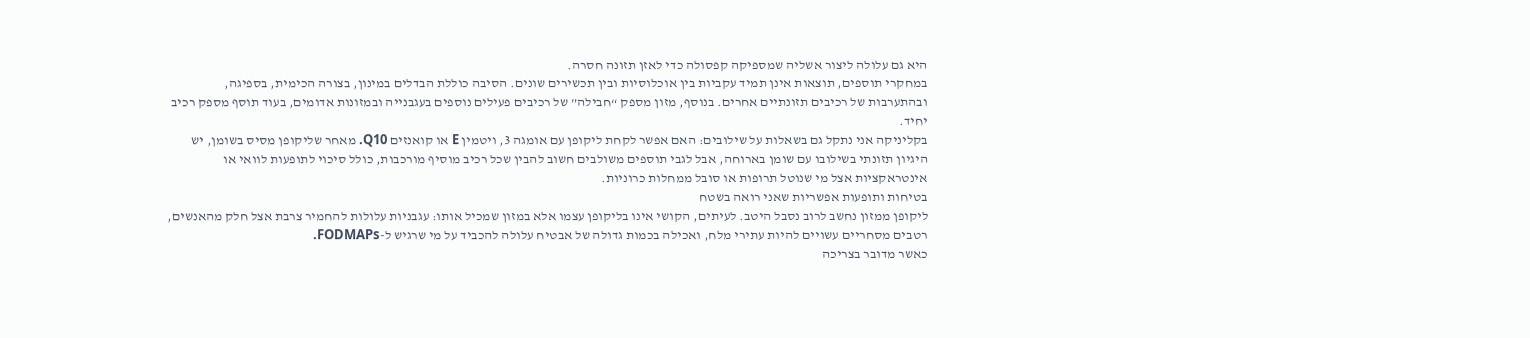היא גם עלולה ליצור אשליה שמספיקה קפסולה כדי לאזן תזונה חסרה.
במחקרי תוספים, תוצאות אינן תמיד עקביות בין אוכלוסיות ובין תכשירים שונים. הסיבה כוללת הבדלים במינון, בצורה הכימית, בספיגה, ובהתערבות של רכיבים תזונתיים אחרים. בנוסף, מזון מספק “חבילה” של רכיבים פעילים נוספים בעגבנייה ובמזונות אדומים, בעוד תוסף מספק רכיב יחיד.
בקליניקה אני נתקל גם בשאלות על שילובים: האם אפשר לקחת ליקופן עם אומגה 3, ויטמין E או קואנזים Q10. מאחר שליקופן מסיס בשומן, יש היגיון תזונתי בשילובו עם שומן בארוחה, אבל לגבי תוספים משולבים חשוב להבין שכל רכיב מוסיף מורכבות, כולל סיכוי לתופעות לוואי או אינטראקציות אצל מי שנוטל תרופות או סובל ממחלות כרוניות.
בטיחות ותופעות אפשריות שאני רואה בשטח
ליקופן ממזון נחשב לרוב נסבל היטב. לעיתים, הקושי אינו בליקופן עצמו אלא במזון שמכיל אותו: עגבניות עלולות להחמיר צרבת אצל חלק מהאנשים, רטבים מסחריים עשויים להיות עתירי מלח, ואכילה בכמות גדולה של אבטיח עלולה להכביד על מי שרגיש ל-FODMAPs.
כאשר מדובר בצריכה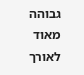גבוהה מאוד לאורך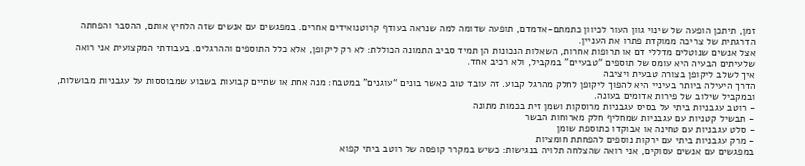זמן, תיתכן הופעה של שינוי גוון העור לכיוון כתמתם-אדמדם, תופעה שדומה למה שנראה בעודף קרוטנואידים אחרים. במפגשים עם אנשים שזה הלחיץ אותם, ההסבר והפחתה הדרגתית של צריכה ממוקדת פתרו את העניין.
אצל אנשים שנוטלים מדללי דם או תרופות אחרות, השאלות הנכונות הן תמיד סביב התמונה הכוללת: לא רק ליקופן, אלא כלל התוספים וההרגלים. בעבודתי המקצועית אני רואה שלעיתים הבעיה היא עומס של תוספים “טבעיים” במקביל, ולא רכיב אחד.
איך לשלב ליקופן בצורה טבעית ויציבה
הדרך היעילה ביותר בעיניי היא להפוך ליקופן לחלק מהרגל קבוע. זה עובד טוב כאשר בונים “עוגנים” במטבח: מנה אחת או שתיים קבועות בשבוע שמבוססות על עגבניות מבושלות, ובמקביל שילוב של פירות אדומים בעונה.
- רוטב עגבניות ביתי על בסיס עגבניות מרוסקות ושמן זית בכמות מתונה
- תבשיל קטניות עם עגבניות שמחליף חלק מארוחות הבשר
- סלט עגבניות עם טחינה או אבוקדו כתוספת שומן
- מרק עגבניות ביתי עם ירקות נוספים להפחתת חומציות
במפגשים עם אנשים עסוקים, אני רואה שהצלחה תלויה בנגישות: כשיש במקרר קופסה של רוטב ביתי קפוא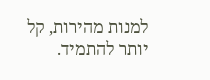למנות מהירות, קל יותר להתמיד.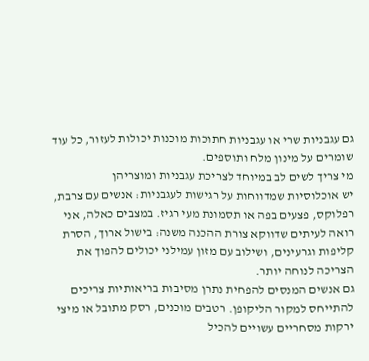גם עגבניות שרי או עגבניות חתוכות מוכנות יכולות לעזור, כל עוד שומרים על מינון מלח ותוספים.
מי צריך לשים לב במיוחד לצריכת עגבניות ומוצריהן
יש אוכלוסיות שמדווחות על רגישות לעגבניות: אנשים עם צרבת, רפלוקס, פצעים בפה או תסמונת מעי רגיז. במצבים כאלה, אני רואה לעיתים שדווקא צורת ההכנה משנה: בישול ארוך, הסרת קליפות וגרעינים, ושילוב עם מזון עמילני יכולים להפוך את הצריכה לנוחה יותר.
גם אנשים המנסים להפחית נתרן מסיבות בריאותיות צריכים להתייחס למקור הליקופן. רטבים מוכנים, רסק מתובל או מיצי ירקות מסחריים עשויים להכיל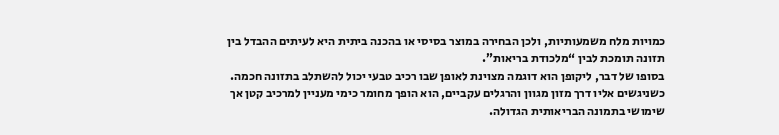כמויות מלח משמעותיות, ולכן הבחירה במוצר בסיסי או בהכנה ביתית היא לעיתים ההבדל בין תזונה תומכת לבין “מלכודת בריאות”.
בסופו של דבר, ליקופן הוא דוגמה מצוינת לאופן שבו רכיב טבעי יכול להשתלב בתזונה חכמה. כשניגשים אליו דרך מזון מגוון והרגלים עקביים, הוא הופך מחומר כימי מעניין למרכיב קטן אך שימושי בתמונה הבריאותית הגדולה.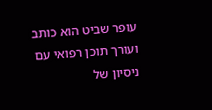עופר שביט הוא כותב ועורך תוכן רפואי עם ניסיון של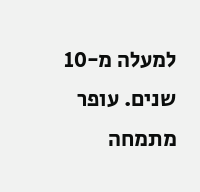למעלה מ-10 שנים. עופר מתמחה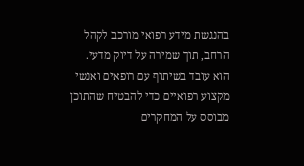בהנגשת מידע רפואי מורכב לקהל הרחב, תוך שמירה על דיוק מדעי. הוא עובד בשיתוף עם רופאים ואנשי מקצוע רפואיים כדי להבטיח שהתוכן מבוסס על המחקרים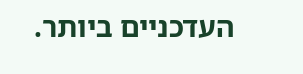העדכניים ביותר.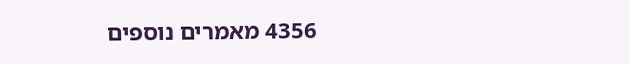4356 מאמרים נוספים